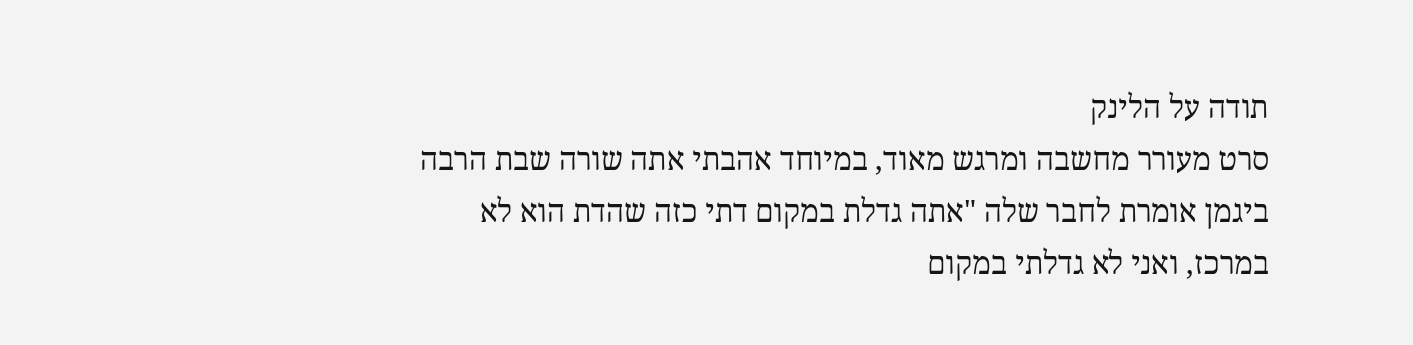תודה על הלינק
סרט מעורר מחשבה ומרגש מאוד, במיוחד אהבתי אתה שורה שבת הרבה ביגמן אומרת לחבר שלה "אתה גדלת במקום דתי כזה שהדת הוא לא במרכז, ואני לא גדלתי במקום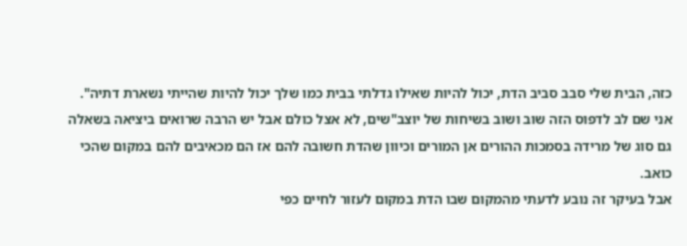כזה, הבית שלי סבב סביב הדת, יכול להיות שאילו גדלתי בבית כמו שלך יכול להיות שהייתי נשארת דתיה".
אני שם לב לדפוס הזה שוב ושוב בשיחות של יוצב"שים, לא אצל כולם אבל יש הרבה שרואים ביציאה בשאלה גם סוג של מרידה בסמכות ההורים אן המורים וכיוון שהדת חשובה להם אז הם מכאיבים להם במקום שהכי כואב.
אבל בעיקר זה נובע לדעתי מהמקום שבו הדת במקום לעזור לחיים כפי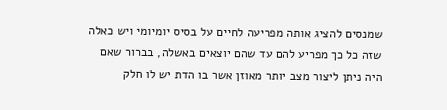שמנסים להציג אותה מפריעה לחיים על בסיס יומיומי ויש כאלה שזה כל כך מפריע להם עד שהם יוצאים באשלה, בברור שאם היה ניתן ליצור מצב יותר מאוזן אשר בו הדת יש לו חלק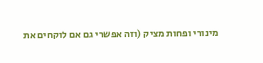מינורי ופחות מציק (וזה אפשרי גם אם לוקחים את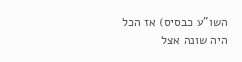השו"ע כבסיס) אז הכל היה שונה אצל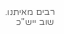רבים מאיתנו.
שוב ייש"כ